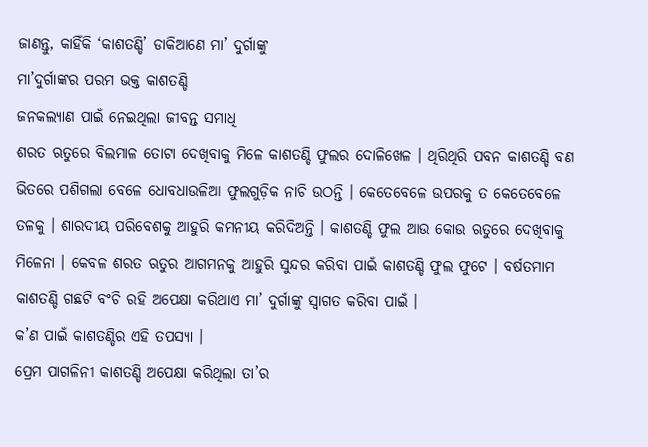ଜାଣନ୍ତୁ, କାହିଁକି ‘କାଶତଣ୍ଡି’ ଡାକିଆଣେ ମା’ ଦୁର୍ଗାଙ୍କୁ
ମା’ଦୁର୍ଗାଙ୍କର ପରମ ଭକ୍ତ କାଶତଣ୍ଡି
ଜନକଲ୍ୟାଣ ପାଇଁ ନେଇଥିଲା ଜୀବନ୍ତ ସମାଧି
ଶରତ ଋତୁରେ ବିଲମାଳ ତୋଟା ଦେଖିବାକୁ ମିଳେ କାଶତଣ୍ଡି ଫୁଲର ଦୋଳିଖେଳ । ଥିରିଥିରି ପବନ କାଶତଣ୍ଡି ବଣ ଭିତରେ ପଶିଗଲା ବେଳେ ଧୋବଧାଉଳିଆ ଫୁଲଗୁଡ଼ିକ ନାଚି ଉଠନ୍ତି । କେତେବେଳେ ଉପରକୁ ତ କେତେବେଳେ ତଳକୁ । ଶାରଦୀୟ ପରିବେଶକୁ ଆହୁରି କମନୀୟ କରିଦିଅନ୍ତି । କାଶତଣ୍ଡି ଫୁଲ ଆଉ କୋଉ ଋତୁରେ ଦେଖିବାକୁ ମିଳେନା । କେବଳ ଶରତ ଋତୁର ଆଗମନକୁ ଆହୁରି ସୁନ୍ଦର କରିବା ପାଇଁ କାଶତଣ୍ଡି ଫୁଲ ଫୁଟେ । ବର୍ଷତମାମ କାଶତଣ୍ଡି ଗଛଟି ବଂଚି ରହି ଅପେକ୍ଷା କରିଥାଏ ମା’ ଦୁର୍ଗାଙ୍କୁ ସ୍ୱାଗତ କରିବା ପାଇଁ ।
କ’ଣ ପାଇଁ କାଶତଣ୍ଡିର ଏହି ତପସ୍ୟା ।
ପ୍ରେମ ପାଗଳିନୀ କାଶତଣ୍ଡି ଅପେକ୍ଷା କରିଥିଲା ତା’ର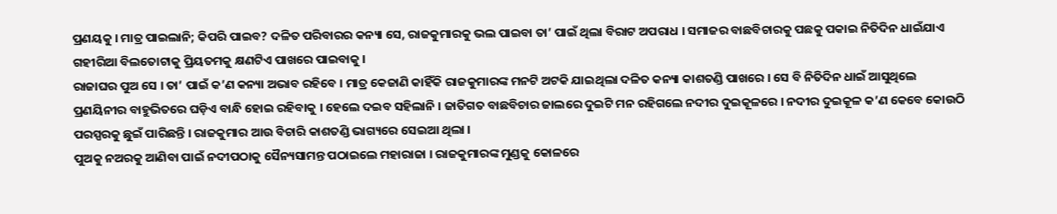ପ୍ରଣୟକୁ । ମାତ୍ର ପାଇଲାନି; କିପରି ପାଇବ? ଦଳିତ ପରିବାରର କନ୍ୟା ସେ, ରାଜକୁମାରକୁ ଭଲ ପାଇବା ତା’ ପାଇଁ ଥିଲା ବିରାଟ ଅପରାଧ । ସମାଜର ବାଛବିଚାରକୁ ପଛକୁ ପକାଇ ନିତିଦିନ ଧାଇଁଯାଏ ଗହୀରିଆ ବିଲତୋଟାକୁ ପ୍ରିୟତମକୁ କ୍ଷଣଟିଏ ପାଖରେ ପାଇବାକୁ ।
ରାଜାଘର ପୁଅ ସେ । ତା’ ପାଇଁ କ’ଣ କନ୍ୟା ଅଭାବ ରହିବେ । ମାତ୍ର କେଜାଣି କାହିଁକି ରାଜକୁମାରଙ୍କ ମନଟି ଅଟକି ଯାଇଥିଲା ଦଳିତ କନ୍ୟା କାଶତଣ୍ଡି ପାଖରେ । ସେ ବି ନିତିଦିନ ଧାଇଁ ଆସୁଥିଲେ ପ୍ରଣୟିନୀର ବାହୁଭିତରେ ଘଡ଼ିଏ ବାନ୍ଧି ହୋଇ ରହିବାକୁ । ହେଲେ ଦଇବ ସହିଲାନି । ଜାତିଗତ ବାଛବିଚାର ଜାଲରେ ଦୁଇଟି ମନ ରହିଗଲେ ନଦୀର ଦୁଇକୂଳରେ । ନଦୀର ଦୁଇକୂଳ କ’ଣ କେବେ କୋଉଠି ପରସ୍ପରକୁ ଛୁଇଁ ପାରିଛନ୍ତି । ରାଜକୁମାର ଆଉ ବିଚାରି କାଶତଣ୍ଡି ଭାଗ୍ୟରେ ସେଇଆ ଥିଲା ।
ପୁଅକୁ ନଅରକୁ ଆଣିବା ପାଇଁ ନଦୀପଠାକୁ ସୈନ୍ୟସାମନ୍ତ ପଠାଇଲେ ମହାରାଜା । ରାଜକୁମାରଙ୍କ ମୁଣ୍ଡକୁ କୋଳରେ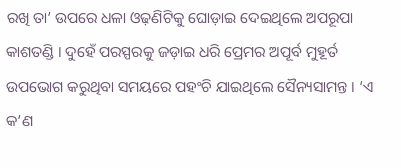ରଖି ତା’ ଉପରେ ଧଳା ଓଢ଼ଣିଟିକୁ ଘୋଡ଼ାଇ ଦେଇଥିଲେ ଅପରୂପା କାଶତଣ୍ଡି । ଦୁହେଁ ପରସ୍ପରକୁ ଜଡ଼ାଇ ଧରି ପ୍ରେମର ଅପୂର୍ବ ମୁହୂର୍ତ ଉପଭୋଗ କରୁଥିବା ସମୟରେ ପହଂଚି ଯାଇଥିଲେ ସୈନ୍ୟସାମନ୍ତ । ‘ଏ କ’ଣ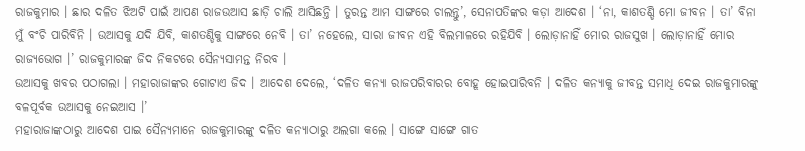ରାଜକୁମାର । ଛାର ଦଳିତ ଝିଅଟି ପାଇଁ ଆପଣ ରାଜଉଆସ ଛାଡ଼ି ଚାଲି ଆସିଛନ୍ତି । ତୁରନ୍ତ ଆମ ସାଙ୍ଗରେ ଚାଲନ୍ତୁ’, ସେନାପତିଙ୍କର କଡ଼ା ଆଦେଶ । ‘ନା, କାଶତଣ୍ଡି ମୋ ଜୀବନ । ତା’ ବିନା ମୁଁ ବଂଚି ପାରିବିନି । ଉଆସକୁ ଯଦି ଯିବି, କାଶତଣ୍ଡିକୁ ସାଙ୍ଗରେ ନେବି । ତା’ ନହେଲେ, ସାରା ଜୀବନ ଏହି ବିଲମାଳରେ ରହିଯିବି । ଲୋଡ଼ାନାହିଁ ମୋର ରାଜସୁଖ । ଲୋଡ଼ାନାହିଁ ମୋର ରାଜ୍ୟଭୋଗ ।’ ରାଜକୁମାରଙ୍କ ଜିଦ ନିକଟରେ ସୈନ୍ୟସାମନ୍ତ ନିରବ ।
ଉଆସକୁ ଖବର ପଠାଗଲା । ମହାରାଜାଙ୍କର ଗୋଟାଏ ଜିଦ । ଆଦେଶ ଦେଲେ, ‘ଦଳିତ କନ୍ୟା ରାଜପରିବାରର ବୋହୂ ହୋଇପାରିବନି । ଦଳିତ କନ୍ୟାକୁ ଜୀବନ୍ତ ସମାଧି ଦେଇ ରାଜକୁମାରଙ୍କୁ ବଳପୂର୍ବକ ଉଆସକୁ ନେଇଆସ ।’
ମହାରାଜାଙ୍କଠାରୁ ଆଦେଶ ପାଇ ସୈନ୍ୟମାନେ ରାଜକୁମାରଙ୍କୁ ଦଳିତ କନ୍ୟାଠାରୁ ଅଲଗା କଲେ । ସାଙ୍ଗେ ସାଙ୍ଗେ ଗାତ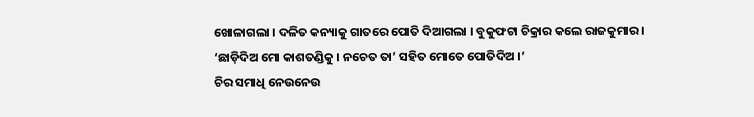ଖୋଳାଗଲା । ଦଳିତ କନ୍ୟାକୁ ଗାତରେ ପୋତି ଦିଆଗଲା । ବୁକୁଫଟା ଚିକ୍ରାର କଲେ ରାଜକୁମାର । ‘ଛାଡ଼ିଦିଅ ମୋ କାଶତଣ୍ଡିକୁ । ନଚେତ ତା’ ସହିତ ମୋତେ ପୋତିଦିଅ ।’
ଚିର ସମାଧି ନେଉନେଉ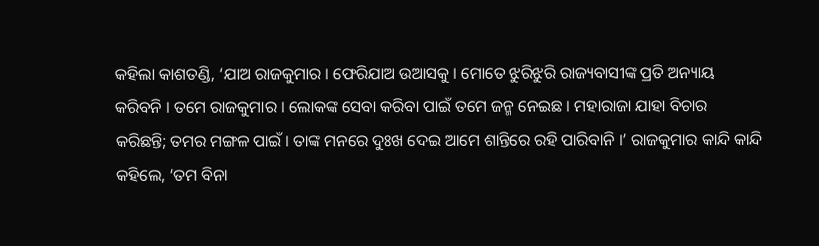କହିଲା କାଶତଣ୍ଡି, ‘ଯାଅ ରାଜକୁମାର । ଫେରିଯାଅ ଉଆସକୁ । ମୋତେ ଝୁରିଝୁରି ରାଜ୍ୟବାସୀଙ୍କ ପ୍ରତି ଅନ୍ୟାୟ କରିବନି । ତମେ ରାଜକୁମାର । ଲୋକଙ୍କ ସେବା କରିବା ପାଇଁ ତମେ ଜନ୍ମ ନେଇଛ । ମହାରାଜା ଯାହା ବିଚାର କରିଛନ୍ତି; ତମର ମଙ୍ଗଳ ପାଇଁ । ତାଙ୍କ ମନରେ ଦୁଃଖ ଦେଇ ଆମେ ଶାନ୍ତିରେ ରହି ପାରିବାନି ।’ ରାଜକୁମାର କାନ୍ଦି କାନ୍ଦି କହିଲେ, ‘ତମ ବିନା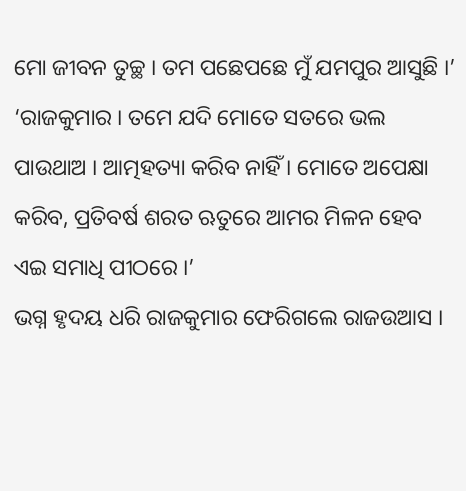ମୋ ଜୀବନ ତୁଚ୍ଛ । ତମ ପଛେପଛେ ମୁଁ ଯମପୁର ଆସୁଛି ।’
‘ରାଜକୁମାର । ତମେ ଯଦି ମୋତେ ସତରେ ଭଲ ପାଉଥାଅ । ଆତ୍ମହତ୍ୟା କରିବ ନାହିଁ । ମୋତେ ଅପେକ୍ଷା କରିବ, ପ୍ରତିବର୍ଷ ଶରତ ଋତୁରେ ଆମର ମିଳନ ହେବ ଏଇ ସମାଧି ପୀଠରେ ।’
ଭଗ୍ନ ହୃଦୟ ଧରି ରାଜକୁମାର ଫେରିଗଲେ ରାଜଉଆସ ।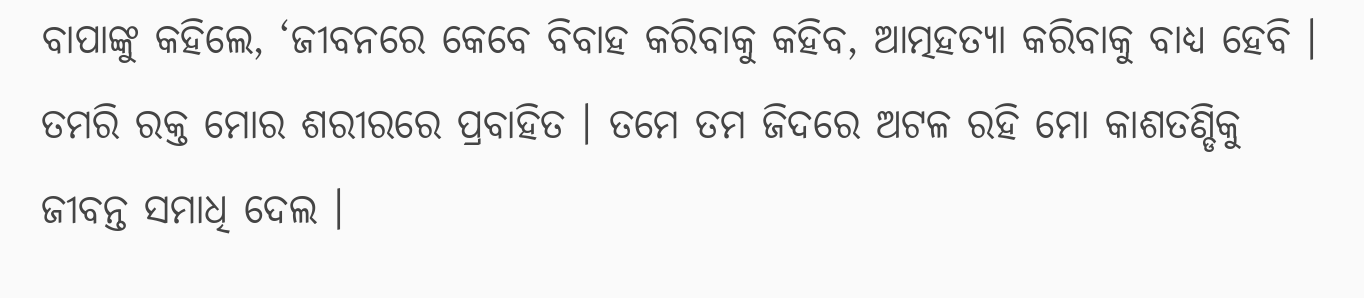ବାପାଙ୍କୁ କହିଲେ, ‘ଜୀବନରେ କେବେ ବିବାହ କରିବାକୁ କହିବ, ଆତ୍ମହତ୍ୟା କରିବାକୁ ବାଧ୍ୟ ହେବି । ତମରି ରକ୍ତ ମୋର ଶରୀରରେ ପ୍ରବାହିତ । ତମେ ତମ ଜିଦରେ ଅଟଳ ରହି ମୋ କାଶତଣ୍ଡିକୁ ଜୀବନ୍ତ ସମାଧି ଦେଲ ।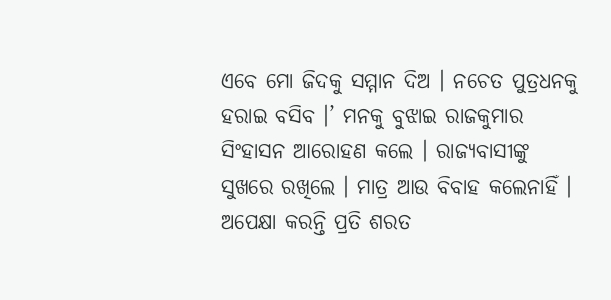ଏବେ ମୋ ଜିଦକୁ ସମ୍ମାନ ଦିଅ । ନଚେତ ପୁତ୍ରଧନକୁ ହରାଇ ବସିବ ।’ ମନକୁ ବୁଝାଇ ରାଜକୁମାର ସିଂହାସନ ଆରୋହଣ କଲେ । ରାଜ୍ୟବାସୀଙ୍କୁ ସୁଖରେ ରଖିଲେ । ମାତ୍ର ଆଉ ବିବାହ କଲେନାହିଁ । ଅପେକ୍ଷା କରନ୍ତି ପ୍ରତି ଶରତ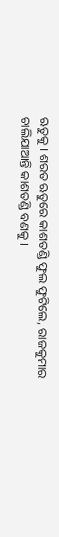ଋତୁକୁ । ଶରତ ଋତୁରେ କାଶତଣ୍ଡି ଫୁଲ ଫୁଟିଲେ, ରାଜକୁମାର ଚାଲିଯାଆନ୍ତି କାଶତଣ୍ଡି ବଣକୁ ।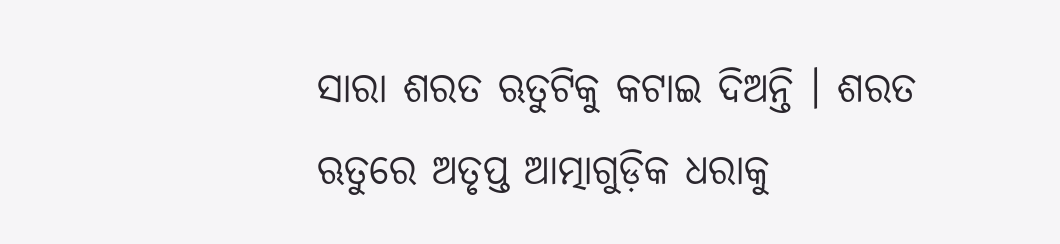ସାରା ଶରତ ଋତୁଟିକୁ କଟାଇ ଦିଅନ୍ତି । ଶରତ ଋତୁରେ ଅତୃପ୍ତ ଆତ୍ମାଗୁଡ଼ିକ ଧରାକୁ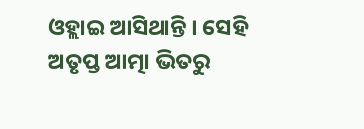ଓହ୍ଲାଇ ଆସିଥାନ୍ତି । ସେହି ଅତୃପ୍ତ ଆତ୍ମା ଭିତରୁ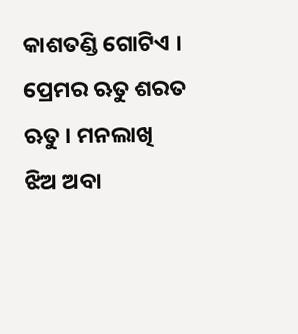କାଶତଣ୍ଡି ଗୋଟିଏ ।
ପ୍ରେମର ଋତୁ ଶରତ ଋତୁ । ମନଲାଖି ଝିଅ ଅବା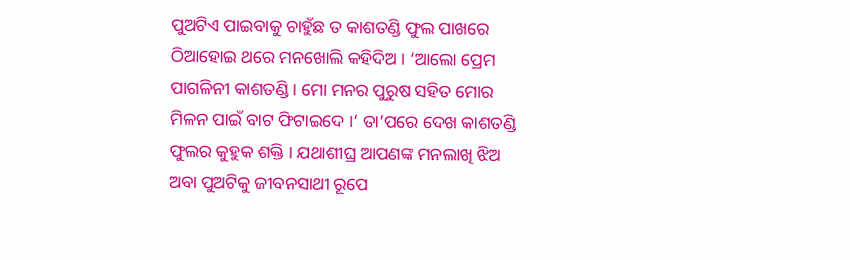ପୁଅଟିଏ ପାଇବାକୁ ଚାହୁଁଛ ତ କାଶତଣ୍ଡି ଫୁଲ ପାଖରେ ଠିଆହୋଇ ଥରେ ମନଖୋଲି କହିଦିଅ । ‘ଆଲୋ ପ୍ରେମ ପାଗଳିନୀ କାଶତଣ୍ଡି । ମୋ ମନର ପୁରୁଷ ସହିତ ମୋର ମିଳନ ପାଇଁ ବାଟ ଫିଟାଇଦେ ।’ ତା’ପରେ ଦେଖ କାଶତଣ୍ଡି ଫୁଲର କୁହୁକ ଶକ୍ତି । ଯଥାଶୀଘ୍ର ଆପଣଙ୍କ ମନଲାଖି ଝିଅ ଅବା ପୁଅଟିକୁ ଜୀବନସାଥୀ ରୂପେ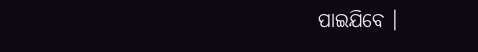ପାଇଯିବେ ।